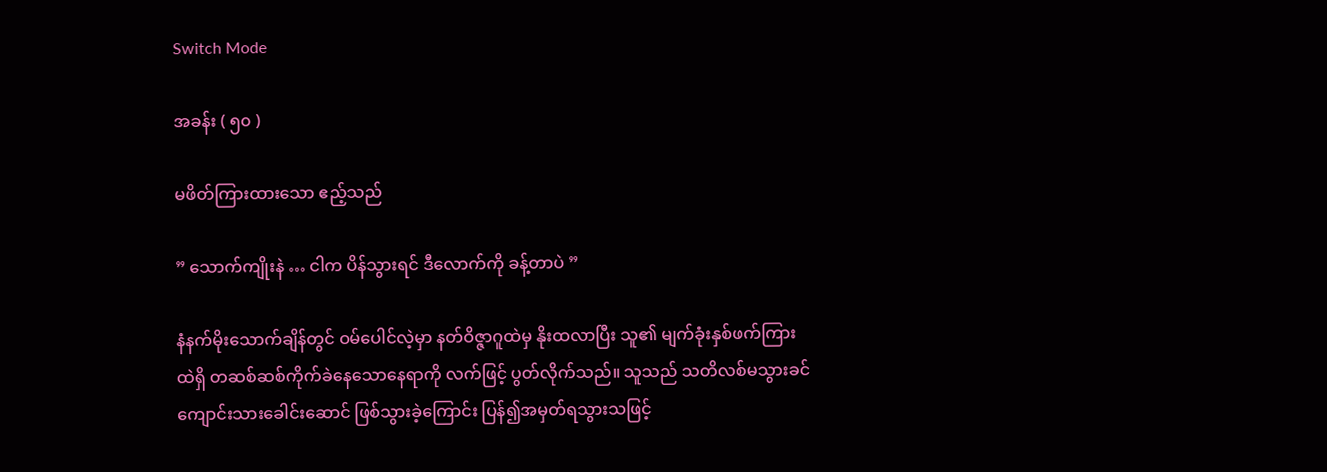Switch Mode

အခန်း ( ၅၀ )

မဖိတ်ကြားထားသော ဧည့်သည်

” သောက်ကျိုးနဲ … ငါက ပိန်သွားရင် ဒီလောက်ကို ခန့်တာပဲ ”

နံနက်မိုးသောက်ချိန်တွင် ဝမ်ပေါင်လဲ့မှာ နတ်ဝိဇ္ဇာဂူထဲမှ နိုးထလာပြီး သူ၏ မျက်ခုံးနှစ်ဖက်ကြားထဲရှိ တဆစ်ဆစ်ကိုက်ခဲနေသောနေရာကို လက်ဖြင့် ပွတ်လိုက်သည်။ သူသည် သတိလစ်မသွားခင် ကျောင်းသားခေါင်းဆောင် ဖြစ်သွားခဲ့ကြောင်း ပြန်၍အမှတ်ရသွားသဖြင့်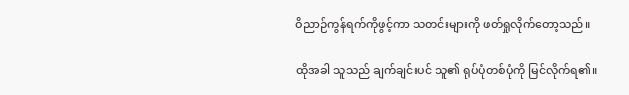ဝိညာဉ်ကွန်ရက်ကိုဖွင့်ကာ သတင်းများကို ဖတ်ရှုလိုက်တော့သည်။

ထိုအခါ သူသည် ချက်ချင်းပင် သူ၏ ရုပ်ပုံတစ်ပုံကို မြင်လိုက်ရ၏။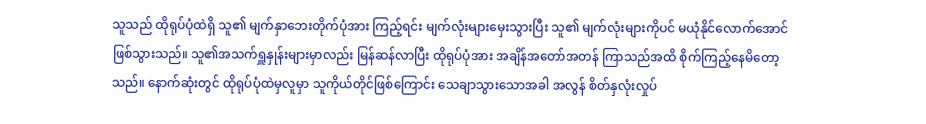သူသည် ထိုရုပ်ပုံထဲရှိ သူ၏ မျက်နှာဘေးတိုက်ပုံအား ကြည့်ရင်း မျက်လုံးများမှေးသွားပြီး သူ၏ မျက်လုံးများကိုပင် မယုံနိုင်လောက်အောင် ဖြစ်သွားသည်။ သူ၏အသက်ရှူနှုန်းများမှာလည်း မြန်ဆန်လာပြီး ထိုရုပ်ပုံအား အချိန်အတော်အတန် ကြာသည်အထိ စိုက်ကြည့်နေမိတော့သည်။ နောက်ဆုံးတွင် ထိုရုပ်ပုံထဲမှလူမှာ သူကိုယ်တိုင်ဖြစ်ကြောင်း သေချာသွားသောအခါ အလွန် စိတ်နှလုံးလှုပ်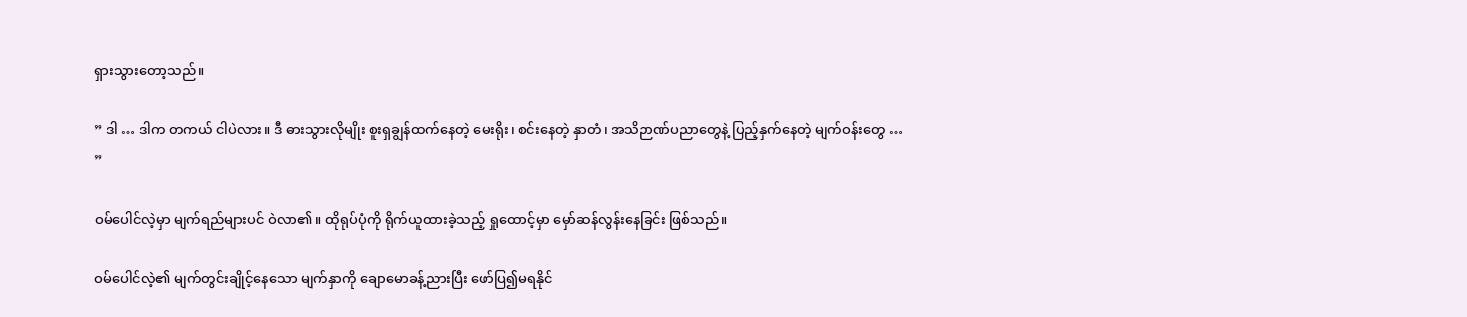ရှားသွားတော့သည်။

” ဒါ … ဒါက တကယ် ငါပဲလား။ ဒီ ဓားသွားလိုမျိုး စူးရှချွန်ထက်နေတဲ့ မေးရိုး၊ စင်းနေတဲ့ နှာတံ၊ အသိဉာဏ်ပညာတွေနဲ့ ပြည့်နှက်နေတဲ့ မျက်ဝန်း‌တွေ … ”

ဝမ်ပေါင်လဲ့မှာ မျက်ရည်များပင် ဝဲလာ၏။ ထိုရုပ်ပုံကို ရိုက်ယူထားခဲ့သည့် ရှုထောင့်မှာ မှော်ဆန်လွန်းနေခြင်း ဖြစ်သည်။

ဝမ်ပေါင်လဲ့၏ မျက်တွင်းချိုင့်နေသော မျက်နှာကို ချောမောခန့်ညားပြီး ဖော်ပြ၍မရနိုင်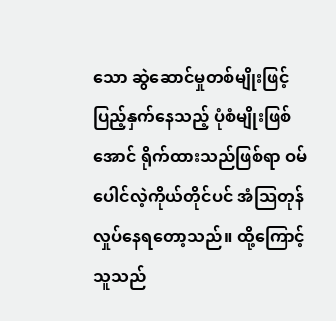သော ဆွဲဆောင်မှုတစ်မျိုးဖြင့် ပြည့်နှက်နေသည့် ပုံစံမျိုးဖြစ်အောင် ရိုက်ထားသည်ဖြစ်ရာ ဝမ်ပေါင်လဲ့ကိုယ်တိုင်ပင် အံသြတုန်လှုပ်နေရတော့သည်။ ထို့ကြောင့် သူသည်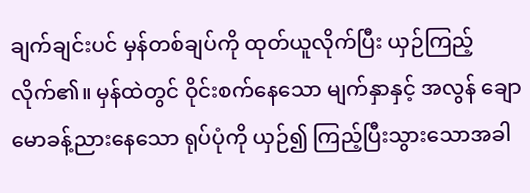ချက်ချင်းပင် မှန်တစ်ချပ်ကို ထုတ်ယူလိုက်ပြီး ယှဉ်ကြည့်လိုက်၏။ မှန်ထဲတွင် ဝိုင်းစက်နေသော မျက်နှာနှင့် အလွန် ချောမောခန့်ညားနေသော ရုပ်ပုံကို ယှဉ်၍ ကြည့်ပြီးသွားသောအခါ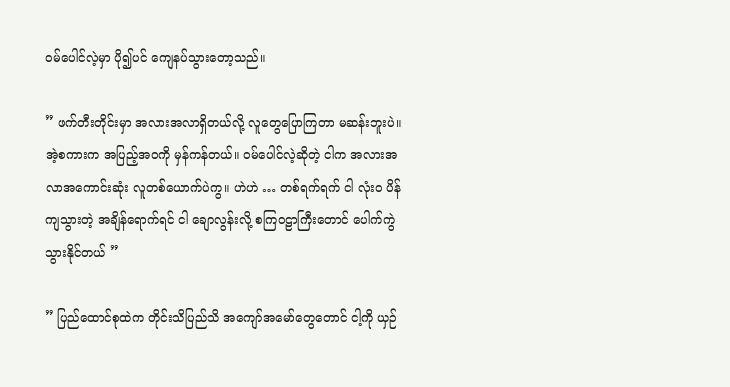ဝမ်ပေါင်လဲ့မှာ ပို၍ပင် ကျေနပ်သွားတော့သည်။

” ဖက်တီးတိုင်းမှာ အလားအလာရှိတယ်လို့ လူတွေပြောကြတာ မဆန်းဘူးပဲ။ အဲ့စကားက အပြည့်အဝကို မှန်ကန်တယ်။ ဝမ်ပေါင်လဲ့ဆိုတဲ့ ငါက အလားအလာအကောင်းဆုံး လူတစ်ယောက်ပဲကွ။ ဟဲဟဲ … တစ်ရက်ရက် ငါ လုံးဝ ပိန်ကျသွားတဲ့ အချိန်ရောက်ရင် ငါ ချောလွန်းလို့ စကြဝဠာကြီးတောင် ပေါက်ကွဲသွားနိုင်တယ် ”

” ပြည်ထောင်စုထဲက တိုင်းသိပြည်သိ အကျော်အမော်တွေတောင် ငါ့ကို ယှဉ်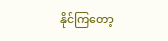နိုင်ကြတော့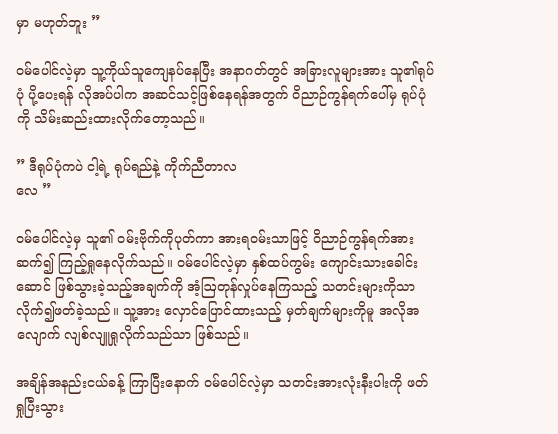မှာ မဟုတ်ဘူး ”

ဝမ်ပေါင်လဲ့မှာ သူ့ကိုယ်သူကျေနပ်နေပြီး အနာဂတ်တွင် အခြားလူများအား သူ၏ရုပ်ပုံ ပို့ပေးရန် လိုအပ်ပါက အဆင်သင့်ဖြစ်နေရန်အတွက် ဝိညာဉ်ကွန်ရက်ပေါ်မှ ရုပ်ပုံကို သိမ်းဆည်းထားလိုက်တော့သည်။

” ဒီရုပ်ပုံကပဲ ငါ့ရဲ့ ရုပ်ရည်နဲ့ ကိုက်ညီတာလ
လေ ”

ဝမ်ပေါင်လဲ့မှ သူ၏ ဝမ်းဗိုက်ကိုပုတ်ကာ အားရဝမ်းသာဖြင့် ဝိညာဉ်ကွန်ရက်အား ဆက်၍ ကြည့်ရှုနေလိုက်သည်။ ဝမ်ပေါင်လဲ့မှာ နှစ်ထပ်ကွမ်း ကျောင်းသားခေါင်းဆောင် ဖြစ်သွားခဲ့သည့်အချက်ကို အံ့ဩတုန်လှုပ်နေကြသည့် သတင်းများကိုသာ လိုက်၍ဖတ်ခဲ့သည်။ သူ့အား လှောင်ပြောင်ထားသည့် မှတ်ချက်များကိုမူ အလိုအလျောက် လျစ်လျူရှုလိုက်သည်သာ ဖြစ်သည်။

အချိန်အနည်းငယ်ခန့် ကြာပြီးနောက် ဝမ်ပေါင်လဲ့မှာ သတင်းအားလုံးနီးပါးကို ဖတ်ရှုပြီးသွား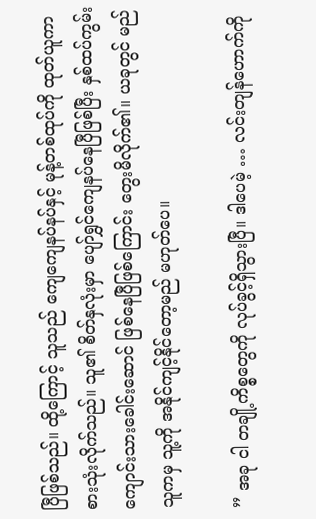ပြီဖြစ်သည်။ ထို့ကြောင့် သူသည် ကျေကျေနပ်နပ်နှင့် မုန့်တစ်ထုပ်ကို ထုတ်ယူကာ စားသုံးလိုက်သည်။ သူ၏ စိတ်နှလုံးမှာ ပျော်ရွှင်ကျေနပ်နေပြီဖြစ်ပြီး နှစ်ထပ်ကွမ်း ကျောင်းသားခေါင်းဆောင် ဖြစ်နေပြီဖြစ်ကြောင်း တွေးမိလိုက်၏။ ယခုတွင် မည်သူကမှ သူ့ကို အနိုင်ကျင့်နိုင်တော့မည် မဟုတ်ပေ။

” အခု ငါ တချို့ကိစ္စတွေကို လုပ်ခွင့်ရှိသွားပြီ။ ဒါပေမဲ့ … လင်းတျန်ဟောက်ကို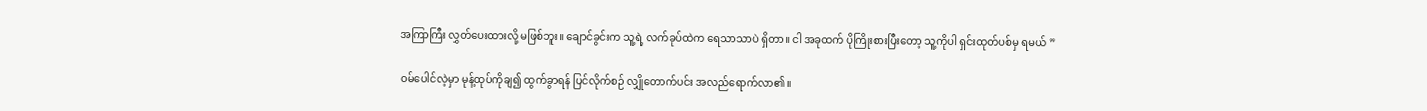အကြာကြီး လွှတ်ပေးထားလို့ မဖြစ်ဘူး။ ချောင်ခွင်းက သူ့ရဲ့ လက်ခုပ်ထဲက ရေသာသာပဲ ရှိတာ။ ငါ အခုထက် ပိုကြိုးစားပြီးတော့ သူ့ကိုပါ ရှင်းထုတ်ပစ်မှ ရမယ် ”

ဝမ်ပေါင်လဲ့မှာ မုန့်ထုပ်ကိုချ၍ ထွက်ခွာရန် ပြင်လိုက်စဉ် လျှိုတောက်ပင်း အလည်ရောက်လာ၏။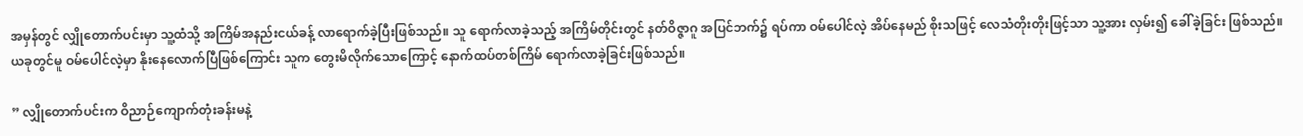အမှန်တွင် လျှိုတောက်ပင်းမှာ သူ့ထံသို့ အကြိမ်အနည်းငယ်ခန့် လာရောက်ခဲ့ပြီးဖြစ်သည်။ သူ ရောက်လာခဲ့သည့် အကြိမ်တိုင်းတွင် နတ်ဝိဇ္ဇာဂူ အပြင်ဘက်၌ ရပ်ကာ ဝမ်ပေါင်လဲ့ အိပ်နေမည် စိုး‌သဖြင့် လေသံတိုးတိုးဖြင့်သာ သူ့အား လှမ်း၍ ခေါ်ခဲ့ခြင်း ဖြစ်သည်။ ယခုတွင်မူ ဝမ်ပေါင်လဲ့မှာ နိုးနေလောက်ပြီဖြစ်ကြောင်း သူက တွေးမိလိုက်သောကြောင့် နောက်ထပ်တစ်ကြိမ် ရောက်လာခဲ့ခြင်းဖြစ်သည်။

” လျှိုတောက်ပင်းက ဝိညာဉ်ကျောက်တုံးခန်းမနဲ့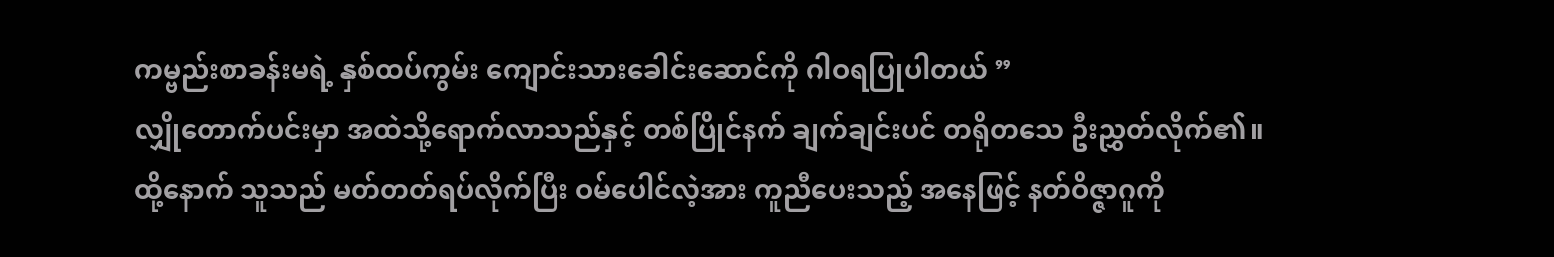ကမ္ဗည်းစာခန်းမရဲ့ နှစ်ထပ်ကွမ်း ကျောင်းသားခေါင်းဆောင်ကို ဂါဝရပြုပါတယ် ”
လျှိုတောက်ပင်းမှာ အထဲသို့ရောက်လာသည်နှင့် တစ်ပြိုင်နက် ချက်ချင်းပင် တရိုတသေ ဦးညွှတ်လိုက်၏။ ထို့နောက် သူသည် မတ်တတ်ရပ်လိုက်ပြီး ဝမ်ပေါင်လဲ့အား ကူညီပေးသည့် အနေဖြင့် နတ်ဝိဇ္ဇာဂူကို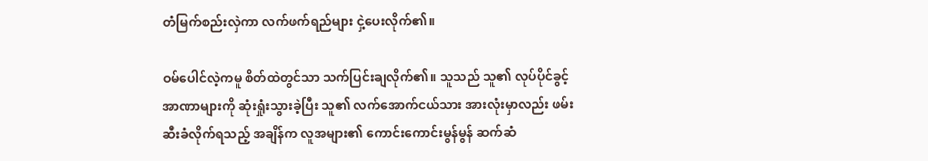တံမြက်စည်းလှဲကာ လက်ဖက်ရည်များ ငှဲ့ပေးလိုက်၏။

ဝမ်ပေါင်လဲ့ကမူ စိတ်ထဲတွင်သာ သက်ပြင်းချလိုက်၏။ သူသည် သူ၏ လုပ်ပိုင်ခွင့်အာဏာများကို ဆုံးရှုံးသွားခဲ့ပြီး သူ၏ လက်အောက်ငယ်သား အားလုံးမှာလည်း ဖမ်းဆီးခံလိုက်ရသည့် အချိန်က လူအများ၏ ကောင်းကောင်းမွန်မွန် ဆက်ဆံ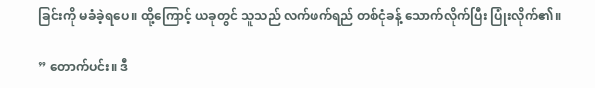ခြင်းကို မခံခဲ့ရပေ။ ထို့ကြောင့် ယခုတွင် သူသည် လက်ဖက်ရည် တစ်ငုံခန့် သောက်လိုက်ပြီး ပြုံးလိုက်၏။

” တောက်ပင်း။ ဒီ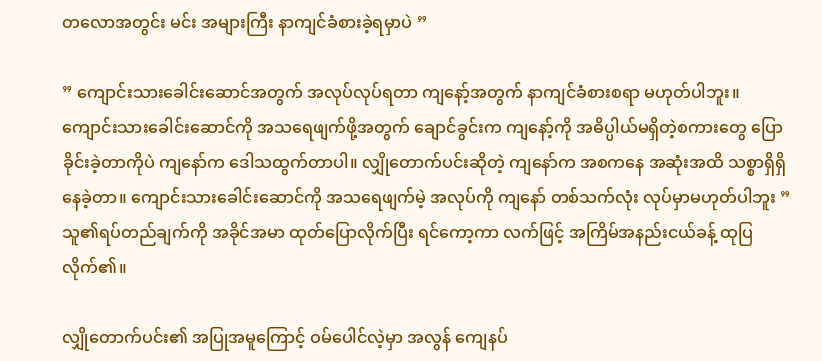တလောအတွင်း မင်း အများကြီး နာကျင်ခံစားခဲ့ရမှာပဲ ”

” ကျောင်းသားခေါင်းဆောင်အတွက် အလုပ်လုပ်ရတာ ကျနော့်အတွက် နာကျင်ခံစားစရာ မဟုတ်ပါဘူး။ ကျောင်းသားခေါင်းဆောင်ကို အ‌သရေဖျက်ဖို့အတွက် ချောင်ခွင်းက ကျနော့်ကို အဓိပ္ပါယ်မရှိတဲ့စကားတွေ ပြောခိုင်းခဲ့တာကိုပဲ ကျနော်က ဒေါသထွက်တာပါ။ လျှိုတောက်ပင်းဆိုတဲ့ ကျနော်က အစကနေ အဆုံးအထိ သစ္စာရှိရှိနေခဲ့တာ။ ကျောင်းသားခေါင်းဆောင်ကို အသရေဖျက်မဲ့ အလုပ်ကို ကျနော် တစ်သက်လုံး လုပ်မှာမဟုတ်ပါဘူး ”
သူ၏ရပ်တည်ချက်ကို အခိုင်အမာ ထုတ်ပြောလိုက်ပြီး ရင်ကော့ကာ လက်ဖြင့် အကြိမ်အနည်းငယ်ခန့် ထုပြလိုက်၏။

လျှိုတောက်ပင်း၏ အပြုအမူကြောင့် ဝမ်ပေါင်လဲ့မှာ အလွန် ကျေနပ်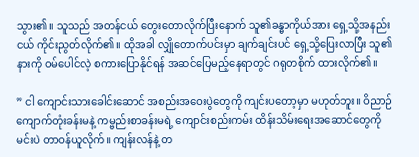သွား၏။ သူသည် အတန်ငယ် တွေးတောလိုက်ပြီးနောက် သူ၏ခန္ဓာကိုယ်အား ရှေ့သို့အနည်းငယ် ကိုင်းညွတ်လိုက်၏။ ထိုအခါ လျှိုတောက်ပင်းမှာ ချက်ချင်းပင် ရှေ့သို့ပြေးလာပြီး သူ၏ နားကို ဝမ်ပေါင်လဲ့ စကားပြောနိုင်ရန် အဆင်ပြေမည့်နေရာတွင် ဂရုတစိုက် ထားလိုက်၏။

” ငါ ကျောင်းသားခေါင်းဆောင် အစည်းအဝေးပွဲတွေကို ကျင်းပတော့မှာ မဟုတ်ဘူး။ ဝိညာဉ်ကျောက်တုံးခန်းမနဲ့ ကမ္ဗည်းစာခန်းမရဲ့ ကျောင်းစည်းကမ်း ထိန်းသိမ်းရေးအဆောင်တွေကို မင်းပဲ တာဝန်ယူလိုက်။ ကျန်းလန်နဲ့ တ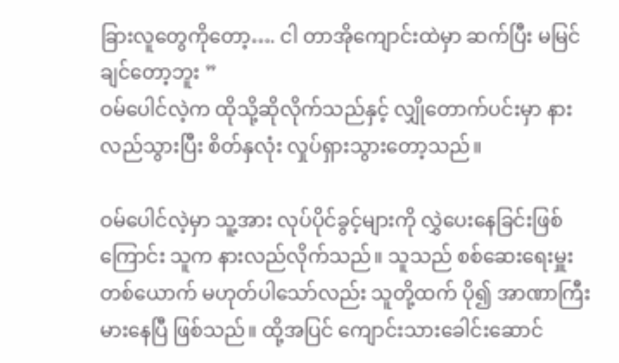ခြားလူတွေကိုတော့…. ငါ တာအိုကျောင်းထဲမှာ ဆက်ပြီး မမြင်ချင်တော့ဘူး ”
ဝမ်ပေါင်လဲ့က ထိုသို့ဆိုလိုက်သည်နှင့် လျှိုတောက်ပင်းမှာ နားလည်သွားပြီး စိတ်နှလုံး လှုပ်ရှားသွားတော့သည်။

ဝမ်ပေါင်လဲ့မှာ သူ့အား လုပ်ပိုင်ခွင့်များကို လွှဲပေးနေခြင်းဖြစ်ကြောင်း သူက နားလည်လိုက်သည်။ သူသည် စစ်ဆေးရေးမှူးတစ်ယောက် မဟုတ်ပါသော်လည်း သူတို့ထက် ပို၍ အာဏာကြီးမားနေပြီ ဖြစ်သည်။ ထို့အပြင် ကျောင်းသားခေါင်းဆောင်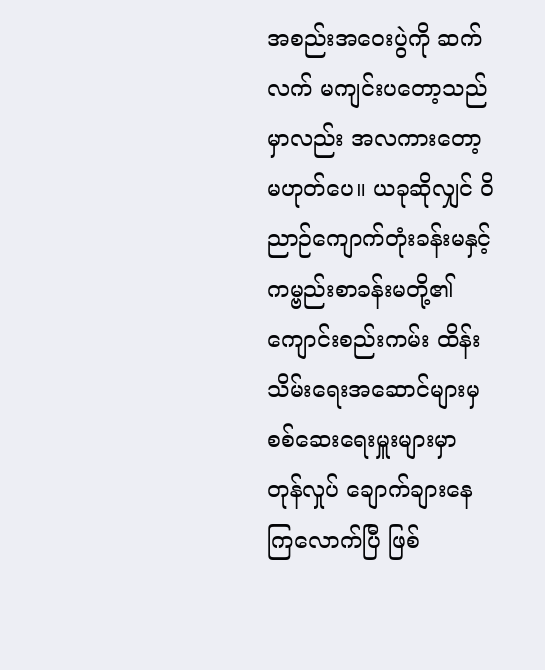အစည်းအဝေးပွဲကို ဆက်လက် မကျင်းပတော့သည်မှာလည်း အလကားတော့ မဟုတ်ပေ။ ယခုဆိုလျှင် ဝိညာဉ်ကျောက်တုံးခန်းမနှင့် ကမ္ဗည်းစာခန်းမတို့၏ ကျောင်းစည်းကမ်း ထိန်းသိမ်း‌ရေးအဆောင်များမှ စစ်ဆေးရေးမှူးများမှာ တုန်လှုပ် ချောက်ချားနေကြလောက်ပြီ ဖြစ်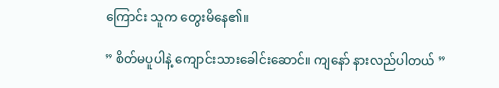ကြောင်း သူက တွေးမိနေ၏။

” စိတ်မပူပါနဲ့ ကျောင်းသားခေါင်းဆောင်။ ကျနော် နားလည်ပါတယ် ”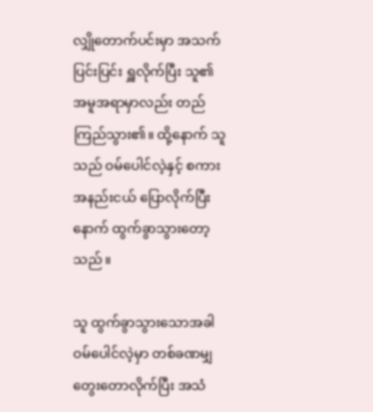လျှိုတောက်ပင်းမှာ အသက်ပြင်းပြင်း ရှူလိုက်ပြီး သူ၏ အမူအရာမှာလည်း တည်ကြည်သွား၏။ ထို့နောက် သူသည် ဝမ်ပေါင်လဲ့နှင့် စကားအနည်းငယ် ပြောလိုက်ပြီးနောက် ထွက်ခွာသွားတော့သည်။

သူ ထွက်ခွာသွားသောအခါ ဝမ်ပေါင်လဲ့မှာ တစ်ခဏမျှ တွေးတောလိုက်ပြီး အသံ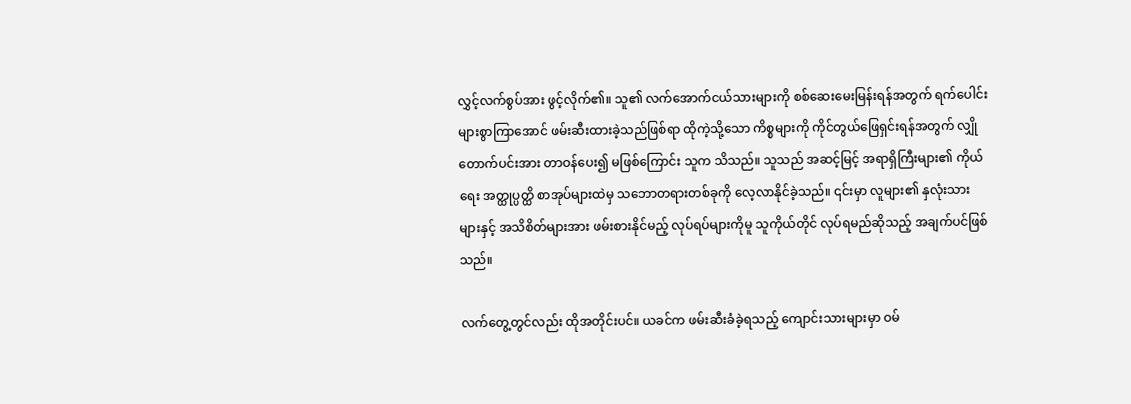လွှင့်လက်စွပ်အား ဖွင့်လိုက်၏။ သူ၏ လက်အောက်ငယ်သားများကို စစ်ဆေးမေးမြန်းရန်အတွက် ရက်ပေါင်းများစွာကြာအောင် ဖမ်းဆီးထားခဲ့သည်ဖြစ်ရာ ထိုကဲ့သို့သော ကိစ္စများကို ကိုင်တွယ်ဖြေရှင်းရန်အတွက် လျှိုတောက်ပင်းအား တာဝန်ပေး၍ မဖြစ်ကြောင်း သူက သိသည်။ သူသည် အဆင့်မြင့် အရာရှိကြီးများ၏ ကိုယ်ရေး အတ္ထုပ္ပတ္ထိ စာအုပ်များထဲမှ သဘောတရားတစ်ခုကို လေ့လာနိုင်ခဲ့သည်။ ၎င်းမှာ လူများ၏ နှလုံးသားများနှင့် အသိစိတ်များအား ဖမ်းစားနိုင်မည့် လုပ်ရပ်များကိုမူ သူကိုယ်တိုင် လုပ်ရမည်ဆိုသည့် အချက်ပင်ဖြစ်သည်။

လက်တွေ့တွင်လည်း ထိုအတိုင်းပင်။ ယခင်က ဖမ်းဆီးခံခဲ့ရသည့် ကျောင်းသားများမှာ ဝမ်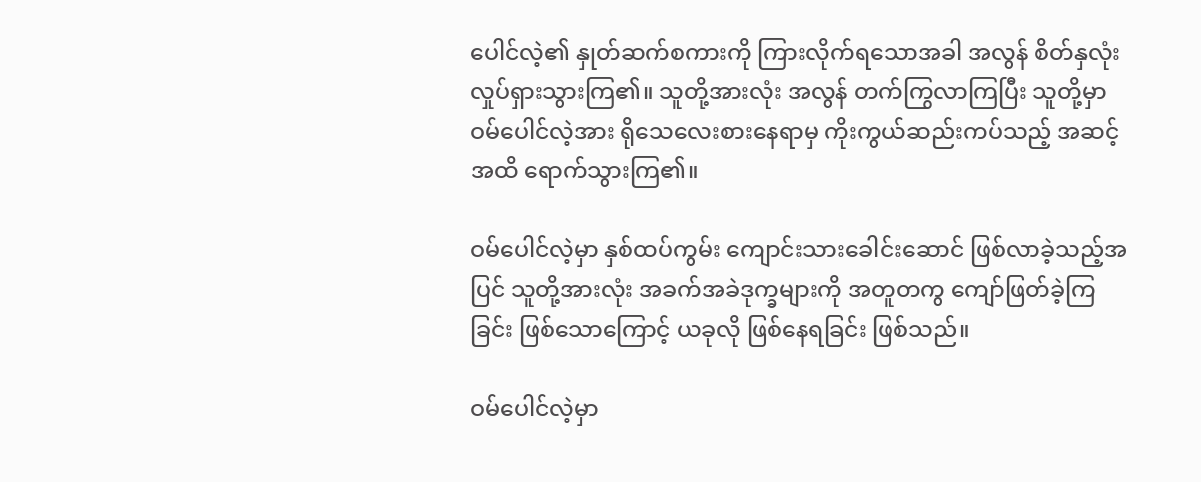ပေါင်လဲ့၏ နှုတ်ဆက်စကားကို ကြားလိုက်ရသောအခါ အလွန် စိတ်နှလုံး လှုပ်ရှားသွားကြ၏။ သူတို့အားလုံး အလွန် တက်ကြွလာကြပြီး သူတို့မှာ ဝမ်ပေါင်လဲ့အား ရိုသေလေးစားနေရာမှ ကိုးကွယ်ဆည်းကပ်သည့် အဆင့်အထိ ရောက်သွားကြ၏။

ဝမ်ပေါင်လဲ့မှာ နှစ်ထပ်ကွမ်း ကျောင်းသားခေါင်းဆောင် ဖြစ်လာခဲ့သည့်အပြင် သူတို့အားလုံး အခက်အခဲဒုက္ခများကို အတူတကွ ကျော်ဖြတ်ခဲ့ကြခြင်း ဖြစ်သောကြောင့် ယခုလို ဖြစ်နေရခြင်း ဖြစ်သည်။

ဝမ်ပေါင်လဲ့မှာ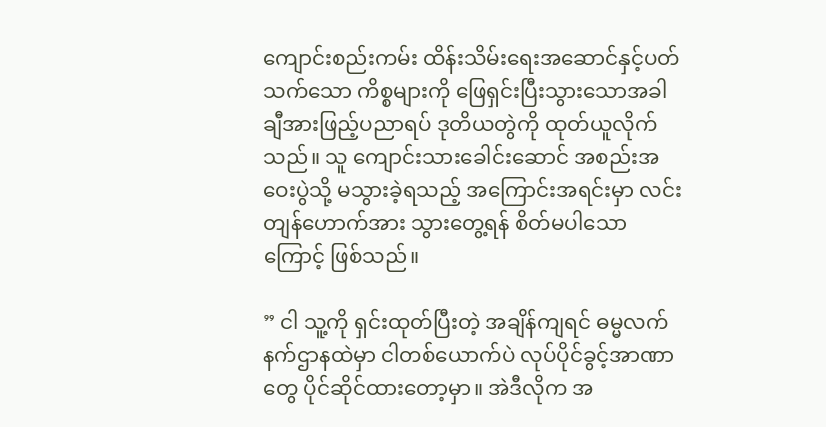ကျောင်းစည်းကမ်း ထိန်းသိမ်းရေးအဆောင်နှင့်ပတ်သက်သော ကိစ္စများကို ဖြေရှင်းပြီးသွားသောအခါ ချီအားဖြည့်ပညာရပ် ဒုတိယတွဲကို ထုတ်ယူလိုက်သည်။ သူ ကျောင်းသားခေါင်းဆောင် အစည်းအဝေးပွဲသို့ မသွားခဲ့ရသည့် အကြောင်းအရင်းမှာ လင်းတျန်ဟောက်အား သွားတွေ့ရန် စိတ်မပါသောကြောင့် ဖြစ်သည်။

” ငါ သူ့ကို ရှင်းထုတ်ပြီးတဲ့ အချိန်ကျရင် ဓမ္မလက်နက်ဌာနထဲမှာ ငါတစ်ယောက်ပဲ လုပ်ပိုင်ခွင့်အာဏာတွေ ပိုင်ဆိုင်ထားတော့မှာ။ အဲဒီလိုက အ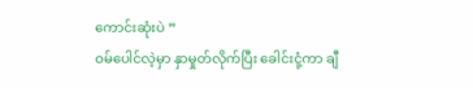ကောင်းဆုံးပဲ ”
ဝမ်ပေါင်လဲ့မှာ နှာမှုတ်လိုက်ပြီး ခေါင်းငုံ့ကာ ချီ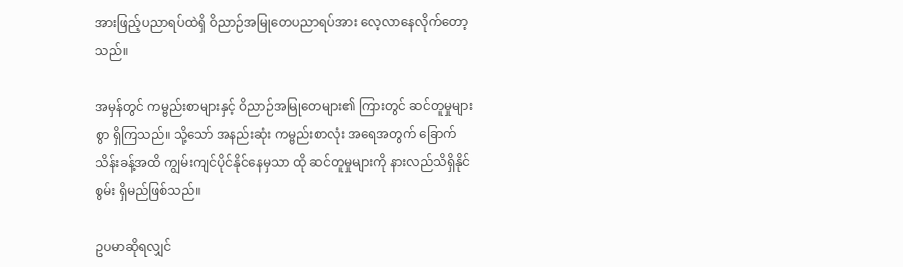အားဖြည့်ပညာရပ်ထဲရှိ ဝိညာဉ်အမြုတေပညာရပ်အား လေ့လာနေလိုက်တော့သည်။

အမှန်တွင် ကမ္ဗည်းစာများနှင့် ဝိညာဉ်အမြုတေများ၏ ကြားတွင် ဆင်တူမှုများစွာ ရှိကြသည်။ သို့သော် အနည်းဆုံး ကမ္ဗည်းစာလုံး အရေအတွက် ခြောက်သိန်းခန့်အထိ ကျွမ်းကျင်ပိုင်နိုင်‌နေမှသာ ထို ဆင်တူမှုများကို နားလည်သိရှိနိုင်စွမ်း ရှိမည်ဖြစ်သည်။

ဥပမာဆိုရလျှင်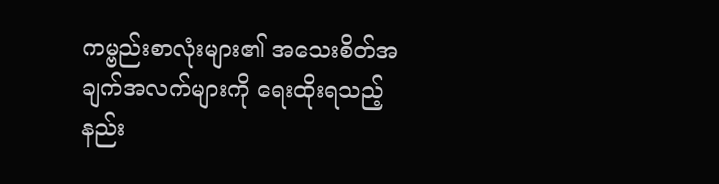ကမ္ဗည်းစာလုံးများ၏ အသေးစိတ်အချက်အလက်များကို ရေးထိုးရသည့် နည်း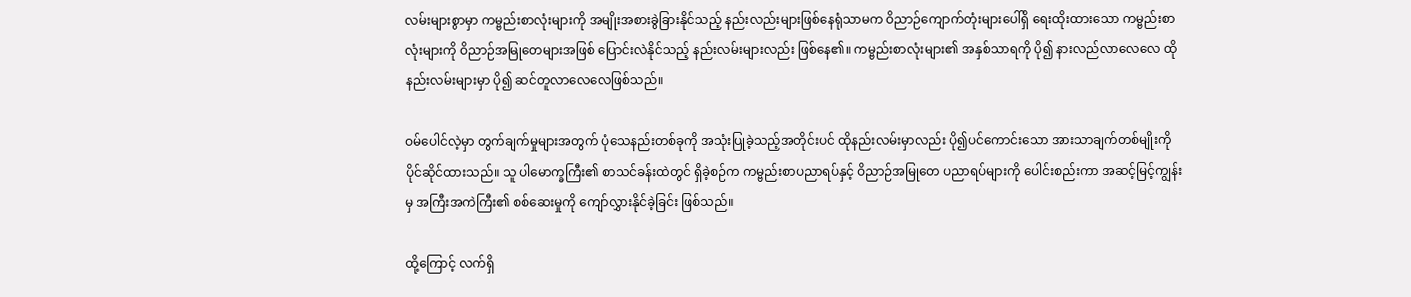လမ်းများစွာမှာ ကမ္ဗည်းစာလုံးများကို အမျိုးအစားခွဲခြားနိုင်သည့် နည်းလည်းများဖြစ်နေရုံသာမက ဝိညာဉ်ကျောက်တုံးများပေါ်ရှိ ရေးထိုးထားသော ကမ္ဗည်းစာလုံးများကို ဝိညာဉ်အမြုတေများအဖြစ် ပြောင်းလဲနိုင်သည့် နည်းလမ်းများလည်း ဖြစ်နေ၏။ ကမ္ဗည်းစာလုံးများ၏ အနှစ်သာရကို ပို၍ နားလည်လာလေလေ ထိုနည်းလမ်းများမှာ ပို၍ ဆင်တူလာလေလေဖြစ်သည်။

ဝမ်ပေါင်လဲ့မှာ တွက်ချက်မှုများအတွက် ပုံသေနည်းတစ်ခုကို အသုံးပြုခဲ့သည့်အတိုင်းပင် ထိုနည်းလမ်းမှာလည်း ပို၍ပင်ကောင်းသော အားသာချက်တစ်မျိုးကို ပိုင်ဆိုင်ထားသည်။ သူ ပါမောက္ခကြီး၏ စာသင်ခန်းထဲတွင် ရှိခဲ့စဉ်က ကမ္ဗည်းစာပညာရပ်နှင့် ဝိညာဉ်အမြုတေ ပညာရပ်များကို ပေါင်းစည်းကာ အဆင့်မြင့်ကျွန်းမှ အကြီးအကဲကြီး၏ စစ်ဆေးမှုကို ကျော်လွှားနိုင်ခဲ့ခြင်း ဖြစ်သည်။

ထို့ကြောင့် လက်ရှိ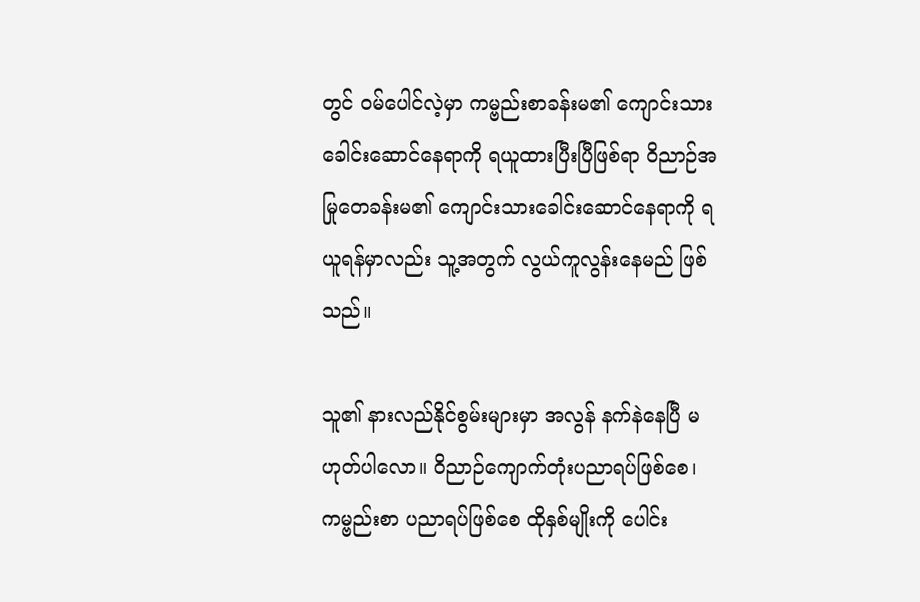တွင် ဝမ်ပေါင်လဲ့မှာ ကမ္ဗည်းစာခန်းမ၏ ကျောင်းသားခေါင်းဆောင်နေရာကို ရယူထားပြီးပြီဖြစ်ရာ ဝိညာဉ်အမြုတေခန်းမ၏ ကျောင်းသားခေါင်းဆောင်နေရာကို ရယူရန်မှာလည်း သူ့အတွက် လွယ်ကူလွန်းနေမည် ဖြစ်သည်။

သူ၏ နားလည်နိုင်စွမ်းများမှာ အလွန် နက်နဲနေပြီ မဟုတ်ပါလော။ ဝိညာဉ်ကျောက်တုံးပညာရပ်ဖြစ်စေ၊ ကမ္ဗည်းစာ ပညာရပ်ဖြစ်စေ ထိုနှစ်မျိုးကို ပေါင်း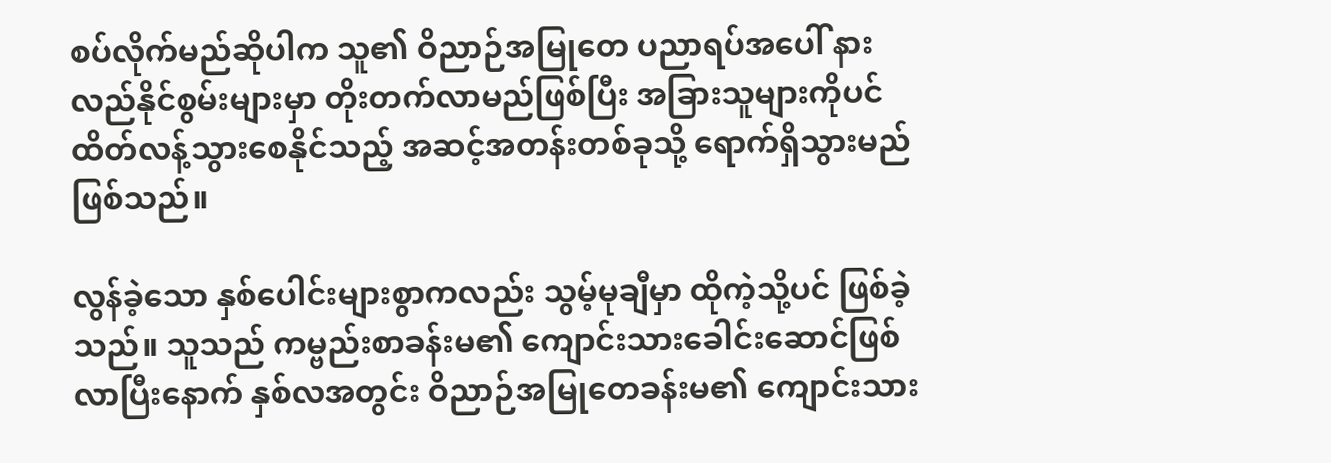စပ်လိုက်မည်ဆိုပါက သူ၏ ဝိညာဉ်အမြုတေ ပညာရပ်အပေါ် နားလည်နိုင်စွမ်းများမှာ တိုးတက်လာမည်ဖြစ်ပြီး အခြားသူများကိုပင် ထိတ်လန့်သွားစေနိုင်သည့် အဆင့်အတန်းတစ်ခုသို့ ရောက်ရှိသွားမည်ဖြစ်သည်။

လွန်ခဲ့သော နှစ်ပေါင်းများစွာကလည်း သွမ့်မုချီမှာ ထိုကဲ့သို့ပင် ဖြစ်ခဲ့သည်။ သူသည် ကမ္ဗည်းစာခန်းမ၏ ကျောင်းသားခေါင်းဆောင်ဖြစ်လာပြီးနောက် နှစ်လအတွင်း ဝိညာဉ်အမြုတေခန်းမ၏ ကျောင်းသား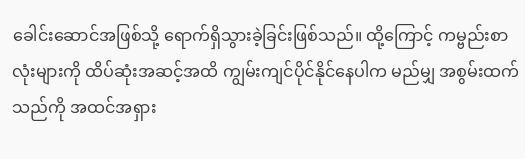ခေါင်းဆောင်အဖြစ်သို့ ရောက်ရှိသွားခဲ့ခြင်းဖြစ်သည်။ ထို့ကြောင့် ကမ္ဗည်းစာလုံးများကို ထိပ်ဆုံးအဆင့်အထိ ကျွမ်းကျင်ပိုင်နိုင်နေပါက မည်မျှ အစွမ်းထက်သည်ကို အထင်အရှား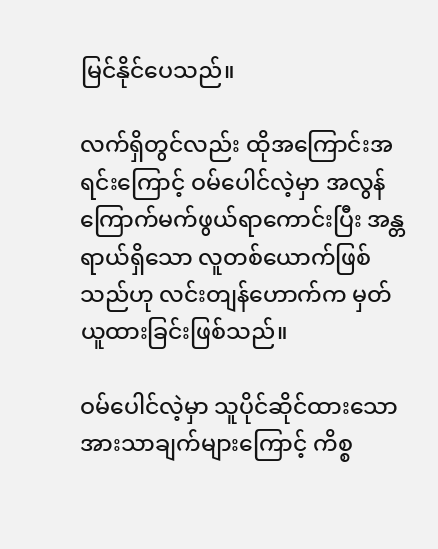မြင်နိုင်ပေသည်။

လက်ရှိတွင်လည်း ထိုအကြောင်းအရင်းကြောင့် ဝမ်ပေါင်လဲ့မှာ အလွန် ကြောက်မက်ဖွယ်ရာကောင်းပြီး အန္တရာယ်ရှိသော လူတစ်ယောက်ဖြစ်သည်ဟု လင်းတျန်ဟောက်က မှတ်ယူထားခြင်းဖြစ်သည်။

ဝမ်ပေါင်လဲ့မှာ သူပိုင်ဆိုင်ထားသော အားသာချက်များကြောင့် ကိစ္စ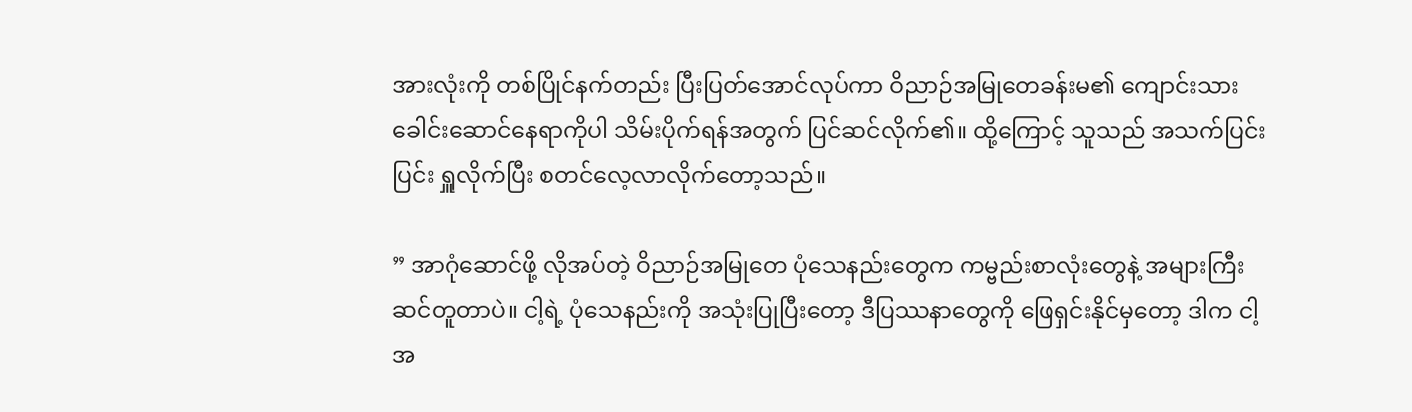အားလုံးကို တစ်ပြိုင်နက်တည်း ပြီးပြတ်အောင်လုပ်ကာ ဝိညာဉ်အမြုတေခန်းမ၏ ကျောင်းသားခေါင်းဆောင်နေရာကိုပါ သိမ်းပိုက်ရန်အတွက် ပြင်ဆင်လိုက်၏။ ထို့ကြောင့် သူသည် အသက်ပြင်းပြင်း ရှူလိုက်ပြီး စတင်လေ့လာလိုက်တော့သည်။

” အာဂုံဆောင်ဖို့ လိုအပ်တဲ့ ဝိညာဉ်အမြုတေ ပုံသေနည်းတွေက ကမ္ဗည်းစာလုံးတွေနဲ့ အများကြီး ဆင်တူတာပဲ။ ငါ့ရဲ့ ပုံသေနည်းကို အသုံးပြုပြီးတော့ ဒီပြဿနာတွေကို ဖြေရှင်းနိုင်မှတော့ ဒါက ငါ့အ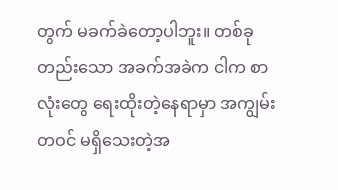တွက် မခက်ခဲတော့ပါဘူး။ တစ်ခုတည်းသော အခက်အခဲက ငါက စာလုံးတွေ ရေးထိုးတဲ့နေရာမှာ အကျွမ်းတဝင် မရှိသေးတဲ့အ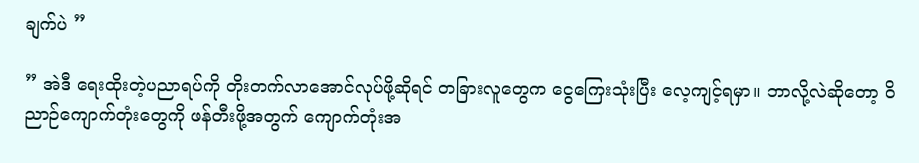ချက်ပဲ ”

” အဲဒီ ရေးထိုးတဲ့ပညာရပ်ကို တိုးတက်လာအောင်လုပ်ဖို့ဆိုရင် တခြားလူတွေက ငွေကြေးသုံးပြီး လေ့ကျင့်ရမှာ။ ဘာလို့လဲဆိုတော့ ဝိညာဉ်ကျောက်တုံးတွေကို ဖန်တီးဖို့အတွက် ကျောက်တုံးအ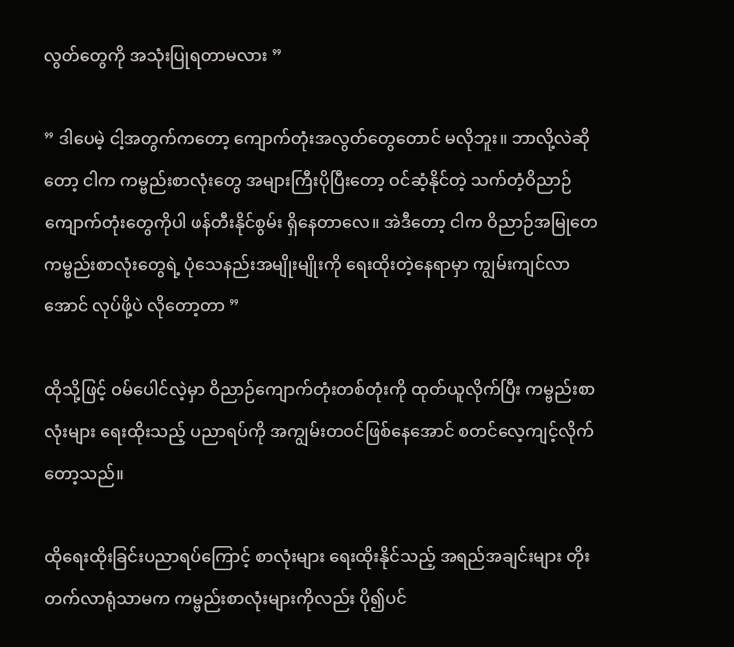လွတ်တွေကို အသုံးပြုရတာမလား ”

” ဒါပေမဲ့ ငါ့အတွက်ကတော့ ကျောက်တုံးအလွတ်တွေတောင် မလိုဘူး။ ဘာလို့လဲဆိုတော့ ငါက ကမ္ဗည်းစာလုံးတွေ အများကြီးပိုပြီးတော့ ဝင်ဆံ့နိုင်တဲ့ သက်တံ့ဝိညာဉ်ကျောက်တုံးတွေကိုပါ ဖန်တီးနိုင်စွမ်း ရှိနေတာလေ။ အဲဒီတော့ ငါက ဝိညာဉ်အမြုတေ ကမ္ဗည်းစာလုံးတွေရဲ့ ပုံသေနည်းအမျိုးမျိုးကို ရေးထိုးတဲ့‌နေရာမှာ ကျွမ်းကျင်လာအောင် လုပ်ဖို့ပဲ လိုတော့တာ ”

ထိုသို့ဖြင့် ဝမ်ပေါင်လဲ့မှာ ဝိညာဉ်ကျောက်တုံးတစ်တုံးကို ထုတ်ယူလိုက်ပြီး ကမ္ဗည်းစာလုံးများ ရေးထိုးသည့် ပညာရပ်ကို အကျွမ်းတဝင်ဖြစ်နေအောင် စတင်လေ့ကျင့်လိုက်တော့သည်။

ထိုရေးထိုးခြင်းပညာရပ်ကြောင့် စာလုံးများ ရေးထိုးနိုင်သည့် အရည်အချင်းများ တိုးတက်လာရုံသာမက ကမ္ဗည်းစာလုံးများကိုလည်း ပို၍ပင်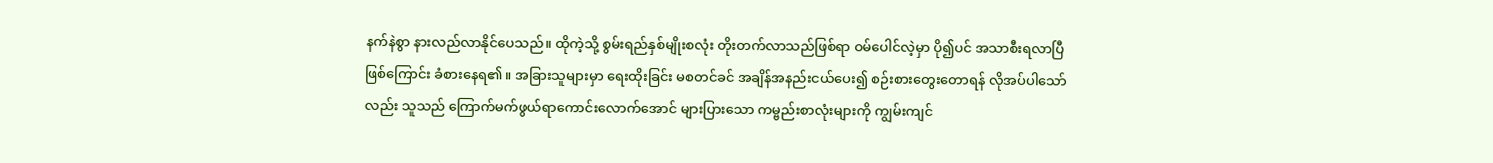နက်နဲစွာ နားလည်လာနိုင်ပေသည်။ ထိုကဲ့သို့ စွမ်းရည်နှစ်မျိုးစလုံး တိုးတက်လာသည်ဖြစ်ရာ ဝမ်ပေါင်လဲ့မှာ ပို၍ပင် အသာစီးရလာပြီဖြစ်ကြောင်း ခံစားနေရ၏။ အခြားသူများမှာ ရေးထိုးခြင်း မစတင်ခင် အချိန်အနည်းငယ်ပေး၍ စဉ်းစားတွေးတောရန် လိုအပ်ပါသော်လည်း သူသည် ကြောက်မက်ဖွယ်ရာကောင်းလောက်အောင် များပြားသော ကမ္ဗည်းစာလုံးများကို ကျွမ်းကျင်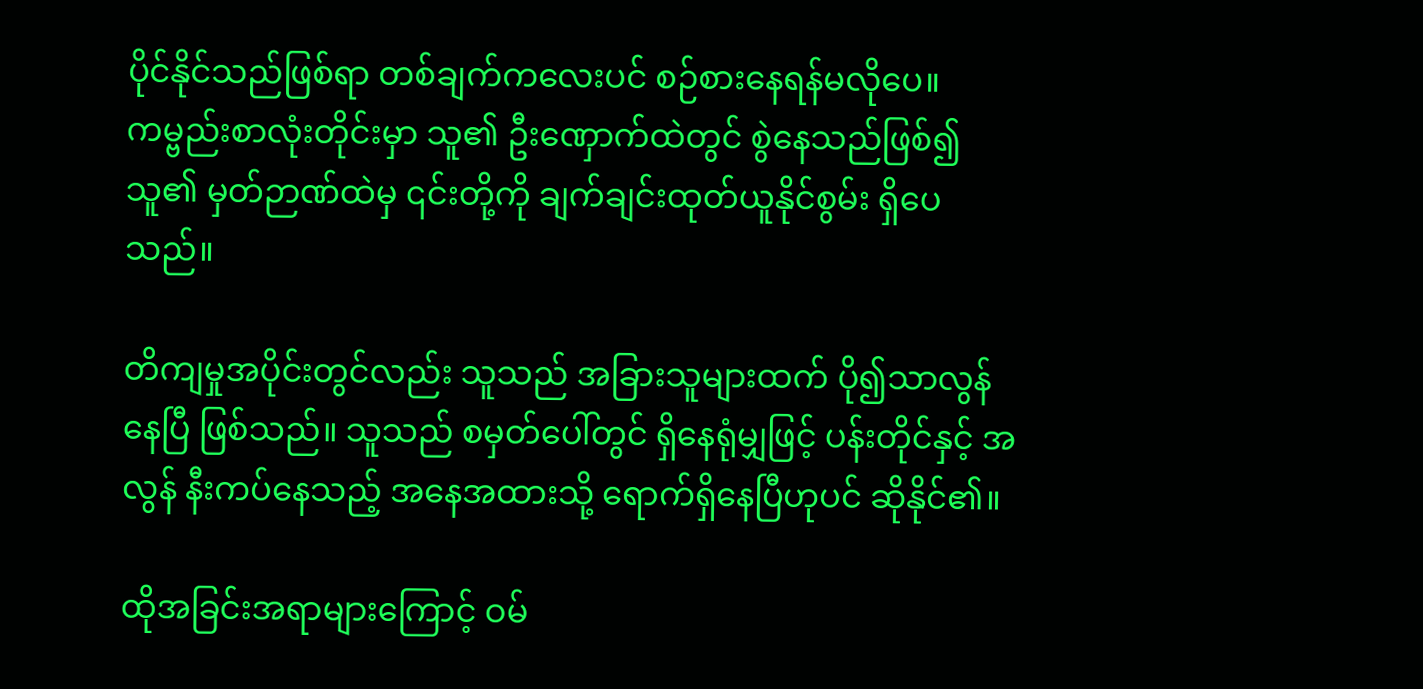ပိုင်နိုင်သည်ဖြစ်ရာ တစ်ချက်ကလေးပင် စဉ်စားနေရန်မလိုပေ။ ကမ္ဗည်းစာလုံးတိုင်းမှာ သူ၏ ဦးဏှောက်ထဲတွင် စွဲနေသည်ဖြစ်၍ သူ၏ မှတ်ဉာဏ်ထဲမှ‌ ၎င်းတို့ကို ချက်ချင်းထုတ်ယူနိုင်စွမ်း ရှိပေသည်။

တိကျမှုအပိုင်းတွင်လည်း သူသည် အခြားသူများထက် ပို၍သာလွန်နေပြီ ဖြစ်သည်။ သူသည် စမှတ်ပေါ်တွင် ရှိနေရုံမျှဖြင့် ပန်းတိုင်နှင့် အလွန် နီးကပ်နေသည့် အနေအထားသို့ ရောက်ရှိနေပြီဟုပင် ဆိုနိုင်၏။

ထိုအခြင်းအရာများကြောင့် ဝမ်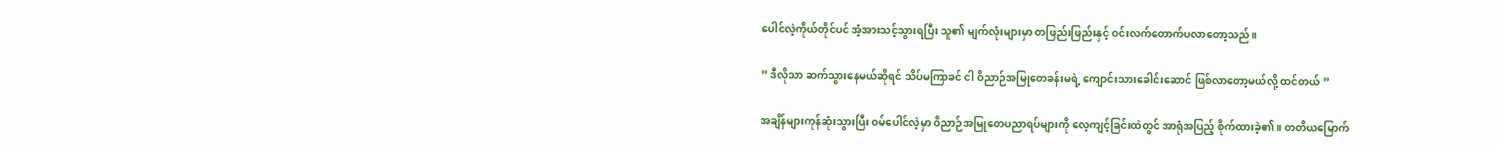ပေါင်လဲ့ကိုယ်တိုင်ပင် အံ့အားသင့်သွားရပြီး သူ၏ မျက်လုံးများမှာ တဖြည်းဖြည်းနှင့် ဝင်းလက်တောက်ပလာတော့သည်။

” ဒီလိုသာ ဆက်သွားနေမယ်ဆိုရင် သိပ်မကြာခင် ငါ ဝိညာဉ်အမြုတေခန်းမရဲ့ ကျောင်းသားခေါင်းဆောင် ဖြစ်လာတော့မယ်လို့ ထင်တယ် ”

အချိန်များကုန်ဆုံးသွားပြီး ဝမ်ပေါင်လဲ့မှာ ဝိညာဉ်အမြုတေပညာရပ်များကို လေ့ကျင့်ခြင်းထဲတွင် အာရုံအပြည့် စိုက်ထားခဲ့၏။ တတိယ‌မြောက်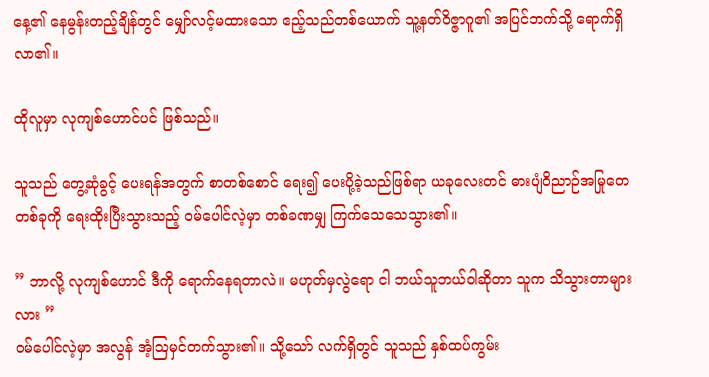နေ့၏ နေမွန်းတည့်ချိန်တွင် မျှော်လင့်မထားသော ဧည့်သည်တစ်ယောက် သူ့နတ်ဝိဇ္ဇာဂူ၏ အပြင်ဘက်သို့ ရောက်ရှိလာ၏။

ထိုလူမှာ လုကျစ်ဟောင်ပင် ဖြစ်သည်။

သူသည် တွေ့ဆုံခွင့် ပေးရန်အတွက် စာတစ်စောင် ရေး၍ ပေးပို့ခဲ့သည်ဖြစ်ရာ ယခုလေးတင် ဓားပျံဝိညာဉ်အမြုတေတစ်ခုကို ရေးထိုးပြီးသွားသည့် ဝမ်ပေါင်လဲ့မှာ တစ်ခဏမျှ ကြက်သေသေသွား၏။

” ဘာလို့ လုကျစ်ဟောင် ဒီကို ရောက်နေရတာလဲ။ မဟုတ်မှလွဲရော ငါ ဘယ်သူဘယ်ဝါဆိုတာ သူက သိသွားတာများလား ”
ဝမ်ပေါင်လဲ့မှာ အလွန် အံ့ဩမှင်တက်သွား၏။ သို့သော် လက်ရှိတွင် သူသည် နှစ်ထပ်ကွမ်း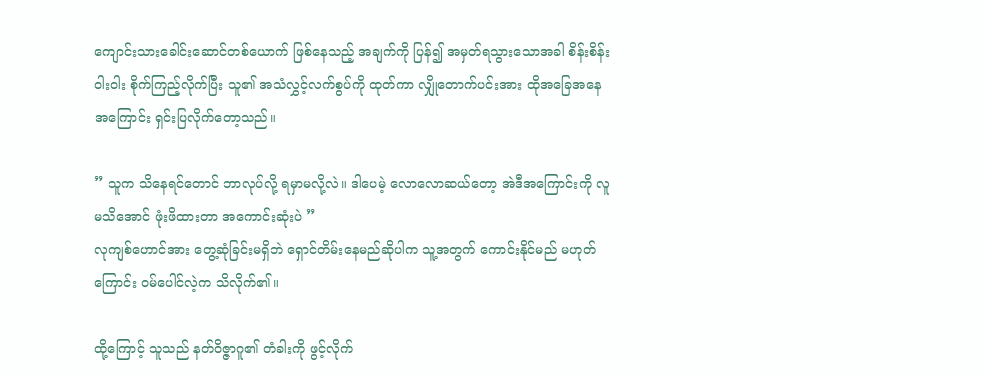ကျောင်းသားခေါင်းဆောင်တစ်ယောက် ဖြစ်နေသည့် အချက်ကို ပြန်၍ အမှတ်ရသွားသောအခါ စိန်းစိန်းဝါးဝါး စိုက်ကြည့်လိုက်ပြီး သူ၏ အသံလွှင့်လက်စွပ်ကို ထုတ်ကာ လျှိုတောက်ပင်းအား ထိုအခြေအနေအကြောင်း ရှင်းပြလိုက်တော့သည်။

” သူက သိနေရင်တောင် ဘာလုပ်လို့ ရမှာမလို့လဲ။ ဒါပေမဲ့ လောလောဆယ်တော့ အဲဒီအကြောင်းကို လူမသိအောင် ဖုံးဖိထားတာ အကောင်းဆုံးပဲ ”
လုကျစ်ဟောင်အား တွေ့ဆုံခြင်းမရှိဘဲ ရှောင်တိမ်းနေမည်ဆိုပါက သူ့အတွက် ကောင်းနိုင်မည် မဟုတ်ကြောင်း ဝမ်ပေါင်လဲ့က သိလိုက်၏။

ထို့ကြောင့် သူသည် နတ်ဝိဇ္ဇာဂူ၏ တံခါးကို ဖွင့်လိုက်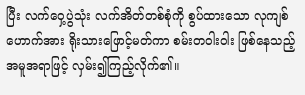ပြီး လက်ဝှေ့ပွဲသုံး လက်အိတ်တစ်စုံကို စွပ်ထားသော လုကျစ်ဟောက်အား ရိုးသားဖြောင့်မတ်ကာ စမ်းတဝါးဝါး ဖြစ်နေသည့် အမူအရာဖြင့် လှမ်း၍ကြည့်လိုက်၏။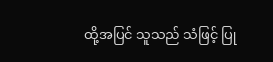ထို့အပြင် သူသည် သံဖြင့် ပြု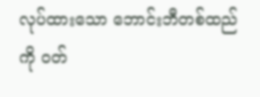လုပ်ထားသော ဘောင်းဘီတစ်ထည်ကို ဝတ်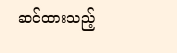ဆင်ထားသည့်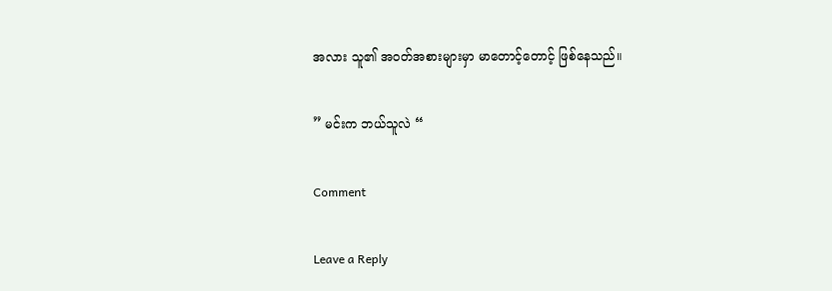အလား သူ၏ အဝတ်အစားများမှာ မာတောင့်တောင့် ဖြစ်နေသည်။

” မင်းက ဘယ်သူလဲ “

Comment

Leave a Reply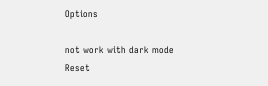Options

not work with dark mode
Reset